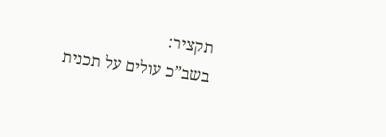תקציר:
בשב”כ עולים על תכנית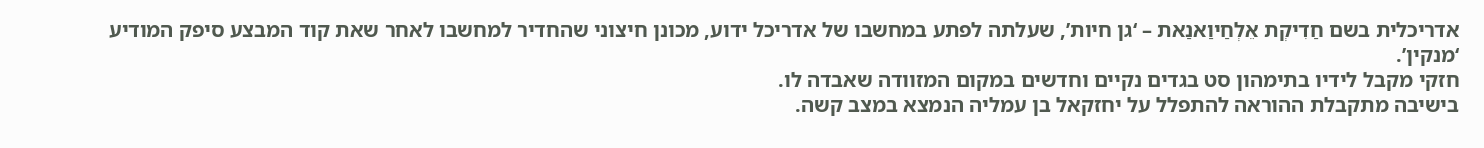אדריכלית בשם חַדִיקְת אֵלְחַיוַאנַאת – ‘גן חיות’, שעלתה לפתע במחשבו של אדריכל ידוע, מכונן חיצוני שהחדיר למחשבו לאחר שאת קוד המבצע סיפק המודיע ‘מנקין’.
חזקי מקבל לידיו בתימהון סט בגדים נקיים וחדשים במקום המזוודה שאבדה לו.
בישיבה מתקבלת ההוראה להתפלל על יחזקאל בן עמליה הנמצא במצב קשה.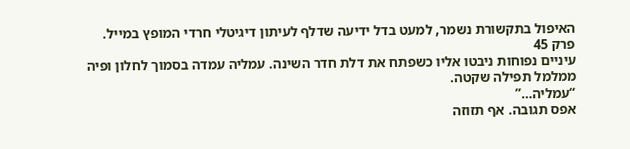האיפול בתקשורת נשמר, למעט בדל ידיעה שדלף לעיתון דיגיטלי חרדי המופץ במייל.
פרק 45
עיניים נפוחות ניבטו אליו כשפתח את דלת חדר השינה. עמליה עמדה בסמוך לחלון ופיה ממלמל תפילה שקטה.
“עמליה…”
אפס תגובה. אף תזוזה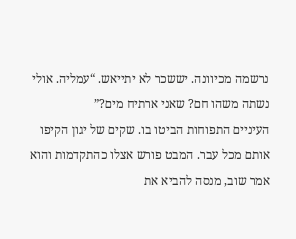נרשמה מכיוונה. יששכר לא יתייאש. “עמליה. אולי נשתה משהו חם? שאני ארתיח מים?”
העיניים התפוחות הביטו בו. שקים של יגון הקיפו אותם מכל עבר. המבט פורש אצלו כהתקדמות והוא אמר שוב, מנסה להביא את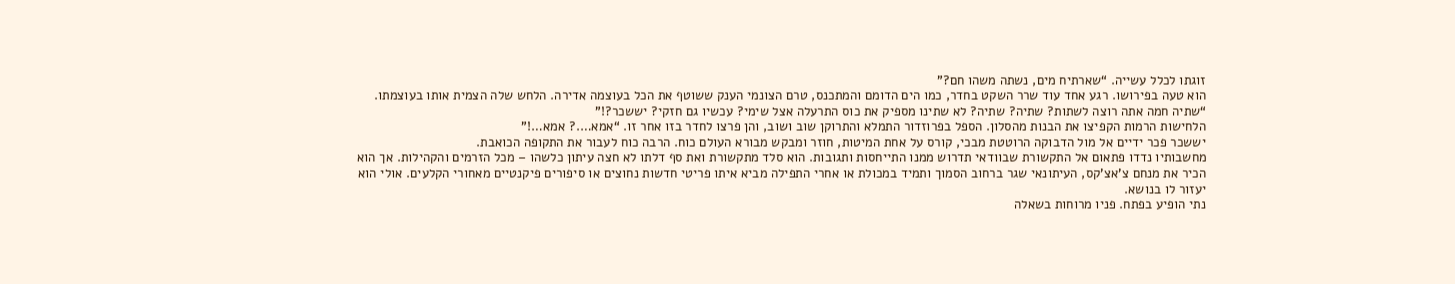זוגתו לכלל עשייה. “שארתיח מים, נשתה משהו חם?”
הוא טעה בפירושו. רגע אחד עוד שרר השקט בחדר, כמו הים הדומם והמתכנס, טרם הצונמי הענק ששוטף את הכל בעוצמה אדירה. הלחש שלה הצמית אותו בעוצמתו. “שתיה חמה אתה רוצה לשתות? שתיה? שתיה? לא שתינו מספיק את כוס התרעלה אצל שימי? עכשיו גם חזקי? יששכר?!”
הלחישות הרמות הקפיצו את הבנות מהסלון. הספל בפרוזדור התמלא והתרוקן שוב ושוב, והן פרצו לחדר בזו אחר זו. “אמא….? אמא…!”
יששכר פכר ידיים אל מול הדבוקה הרוטטת מבכי, קורס על אחת המיטות, חוזר ומבקש מבורא העולם כוח. הרבה כוח לעבור את התקופה הכואבת.
מחשבותיו נדדו פתאום אל התקשורת שבוודאי תדרוש ממנו התייחסות ותגובות. הוא סלד מתקשורת ואת סף דלתו לא חצה עיתון כלשהו – מכל הזרמים והקהילות. אך הוא הכיר את מנחם צ’אצ’קס, העיתונאי שגר ברחוב הסמוך ותמיד במכולת או אחרי התפילה מביא איתו פריטי חדשות נחוצים או סיפורים פיקנטיים מאחורי הקלעים. אולי הוא יעזור לו בנושא.
נתי הופיע בפתח. פניו מרוחות בשאלה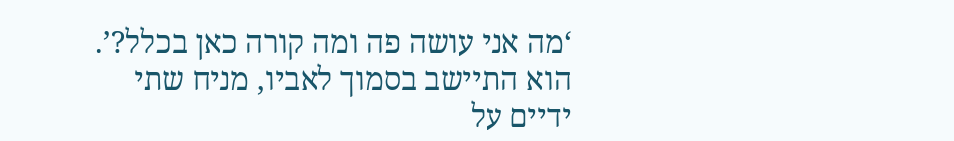‘מה אני עושה פה ומה קורה כאן בכלל?’. הוא התיישב בסמוך לאביו, מניח שתי ידיים על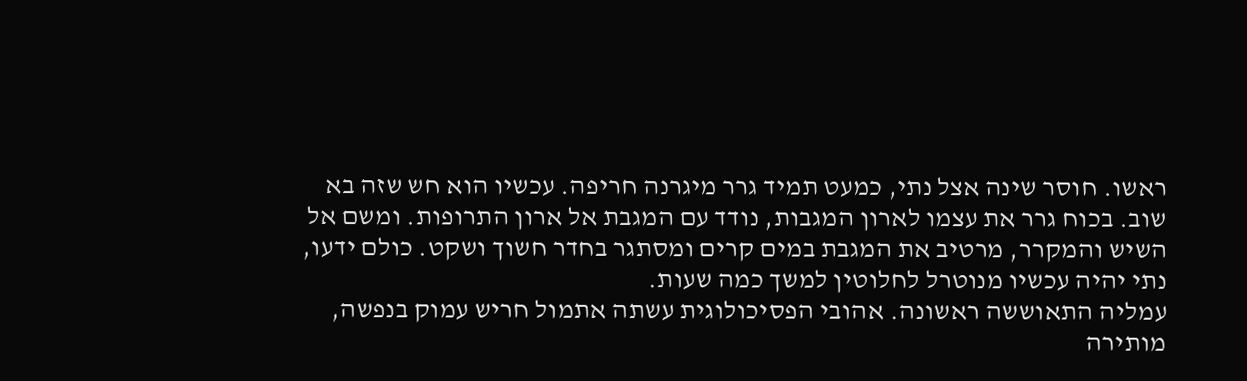ראשו. חוסר שינה אצל נתי, כמעט תמיד גרר מיגרנה חריפה. עכשיו הוא חש שזה בא שוב. בכוח גרר את עצמו לארון המגבות, נודד עם המגבת אל ארון התרופות. ומשם אל השיש והמקרר, מרטיב את המגבת במים קרים ומסתגר בחדר חשוך ושקט. כולם ידעו, נתי יהיה עכשיו מנוטרל לחלוטין למשך כמה שעות.
עמליה התאוששה ראשונה. אהובי הפסיכולוגית עשתה אתמול חריש עמוק בנפשה, מותירה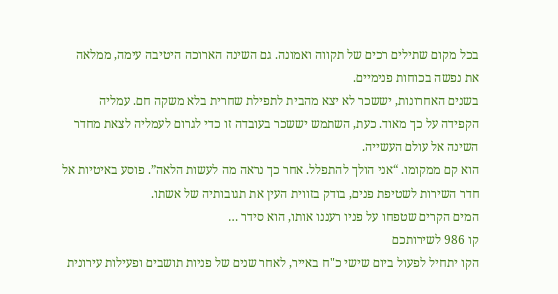בכל מקום שתילים רכים של תקווה ואמונה. גם השינה הארוכה היטיבה עימה, ממלאה את נפשה בכוחות פנימיים.
בשנים האחרונות, יששכר לא יצא מהבית לתפילת שחרית בלא משקה חם. עמליה הקפידה על כך מאוד. כעת, השתמש יששכר בעובדה זו כדי לגרום לעמליה לצאת מחדר השינה אל עולם העשייה.
הוא קם ממקומו. “אני הולך להתפלל. אחר כך נראה מה לעשות הלאה”. פוסע באיטיות אל חדר השירות לשטיפת פנים, בודק בזווית העין את תגובותיה של אשתו.
המים הקרים שטפחו על פניו רעננו אותו, הוא סידר …
קו 986 לשירותכם
הקו יתחיל לפעול ביום שישי כ"ח באייר, לאחר שנים של פניות תושבים ופעילות עירונית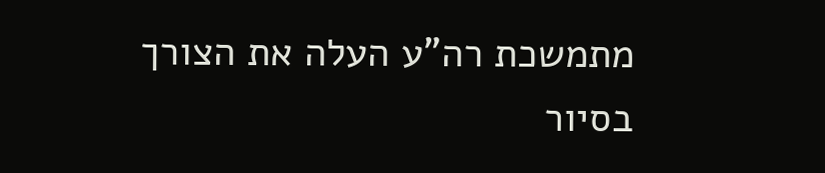מתמשכת רה"ע העלה את הצורך בסיור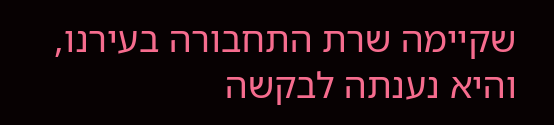שקיימה שרת התחבורה בעירנו, והיא נענתה לבקשה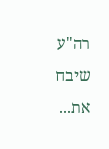רה"ע שיבח את...